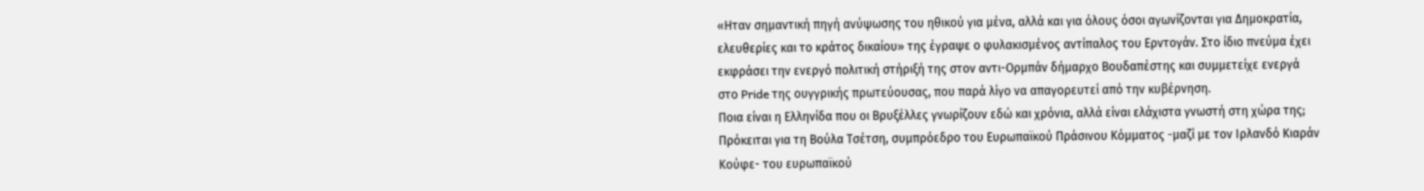«Ηταν σημαντική πηγή ανύψωσης του ηθικού για μένα, αλλά και για όλους όσοι αγωνίζονται για Δημοκρατία, ελευθερίες και το κράτος δικαίου» της έγραψε ο φυλακισμένος αντίπαλος του Ερντογάν. Στο ίδιο πνεύμα έχει εκφράσει την ενεργό πολιτική στήριξή της στον αντι-Ορμπάν δήμαρχο Βουδαπέστης και συμμετείχε ενεργά στο Pride της ουγγρικής πρωτεύουσας, που παρά λίγο να απαγορευτεί από την κυβέρνηση.
Ποια είναι η Ελληνίδα που οι Βρυξέλλες γνωρίζουν εδώ και χρόνια, αλλά είναι ελάχιστα γνωστή στη χώρα της; Πρόκειται για τη Βούλα Τσέτση, συμπρόεδρο του Ευρωπαϊκού Πράσινου Κόμματος -μαζί με τον Ιρλανδό Κιαράν Κούφε- του ευρωπαϊκού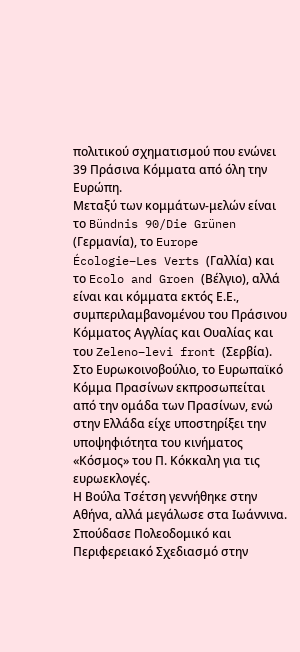πολιτικού σχηματισμού που ενώνει 39 Πράσινα Κόμματα από όλη την Ευρώπη.
Μεταξύ των κομμάτων-μελών είναι το Bündnis 90/Die Grünen (Γερμανία), το Europe Écologie–Les Verts (Γαλλία) και το Ecolo and Groen (Βέλγιο), αλλά είναι και κόμματα εκτός Ε.Ε., συμπεριλαμβανομένου του Πράσινου Κόμματος Αγγλίας και Ουαλίας και του Zeleno–levi front (Σερβία). Στο Ευρωκοινοβούλιο, το Ευρωπαϊκό Κόμμα Πρασίνων εκπροσωπείται από την ομάδα των Πρασίνων, ενώ στην Ελλάδα είχε υποστηρίξει την υποψηφιότητα του κινήματος «Κόσμος» του Π. Κόκκαλη για τις ευρωεκλογές.
Η Βούλα Τσέτση γεννήθηκε στην Αθήνα, αλλά μεγάλωσε στα Ιωάννινα. Σπούδασε Πολεοδομικό και Περιφερειακό Σχεδιασμό στην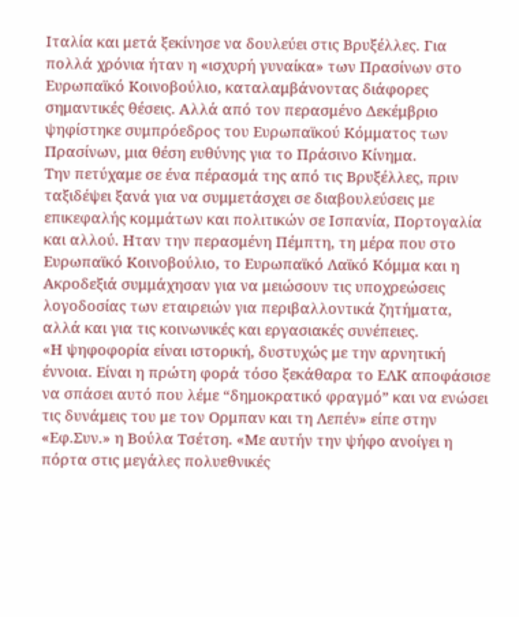Ιταλία και μετά ξεκίνησε να δουλεύει στις Βρυξέλλες. Για πολλά χρόνια ήταν η «ισχυρή γυναίκα» των Πρασίνων στο Ευρωπαϊκό Κοινοβούλιο, καταλαμβάνοντας διάφορες σημαντικές θέσεις. Αλλά από τον περασμένο Δεκέμβριο ψηφίστηκε συμπρόεδρος του Ευρωπαϊκού Κόμματος των Πρασίνων, μια θέση ευθύνης για το Πράσινο Κίνημα.
Την πετύχαμε σε ένα πέρασμά της από τις Βρυξέλλες, πριν ταξιδέψει ξανά για να συμμετάσχει σε διαβουλεύσεις με επικεφαλής κομμάτων και πολιτικών σε Ισπανία, Πορτογαλία και αλλού. Ηταν την περασμένη Πέμπτη, τη μέρα που στο Ευρωπαϊκό Κοινοβούλιο, το Ευρωπαϊκό Λαϊκό Κόμμα και η Ακροδεξιά συμμάχησαν για να μειώσουν τις υποχρεώσεις λογοδοσίας των εταιρειών για περιβαλλοντικά ζητήματα, αλλά και για τις κοινωνικές και εργασιακές συνέπειες.
«Η ψηφοφορία είναι ιστορική, δυστυχώς με την αρνητική έννοια. Είναι η πρώτη φορά τόσο ξεκάθαρα το ΕΛΚ αποφάσισε να σπάσει αυτό που λέμε “δημοκρατικό φραγμό” και να ενώσει τις δυνάμεις του με τον Ορμπαν και τη Λεπέν» είπε στην «Εφ.Συν.» η Βούλα Τσέτση. «Με αυτήν την ψήφο ανοίγει η πόρτα στις μεγάλες πολυεθνικές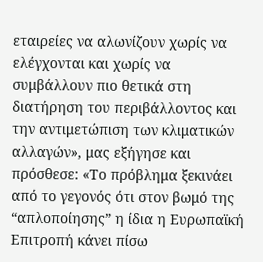εταιρείες να αλωνίζουν χωρίς να ελέγχονται και χωρίς να συμβάλλουν πιο θετικά στη διατήρηση του περιβάλλοντος και την αντιμετώπιση των κλιματικών αλλαγών», μας εξήγησε και πρόσθεσε: «Το πρόβλημα ξεκινάει από το γεγονός ότι στον βωμό της “απλοποίησης” η ίδια η Ευρωπαϊκή Επιτροπή κάνει πίσω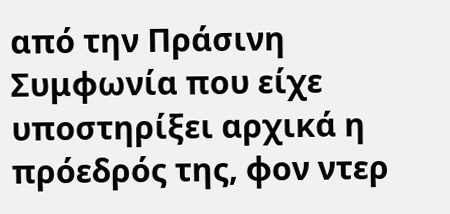από την Πράσινη Συμφωνία που είχε υποστηρίξει αρχικά η πρόεδρός της, φον ντερ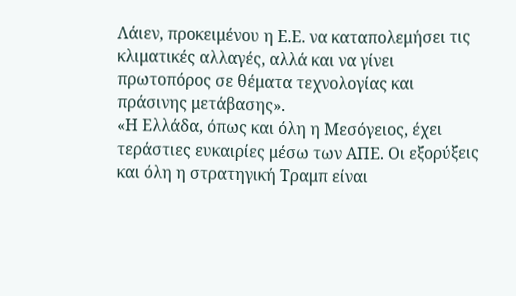Λάιεν, προκειμένου η Ε.Ε. να καταπολεμήσει τις κλιματικές αλλαγές, αλλά και να γίνει πρωτοπόρος σε θέματα τεχνολογίας και πράσινης μετάβασης».
«Η Ελλάδα, όπως και όλη η Μεσόγειος, έχει τεράστιες ευκαιρίες μέσω των ΑΠΕ. Οι εξορύξεις και όλη η στρατηγική Τραμπ είναι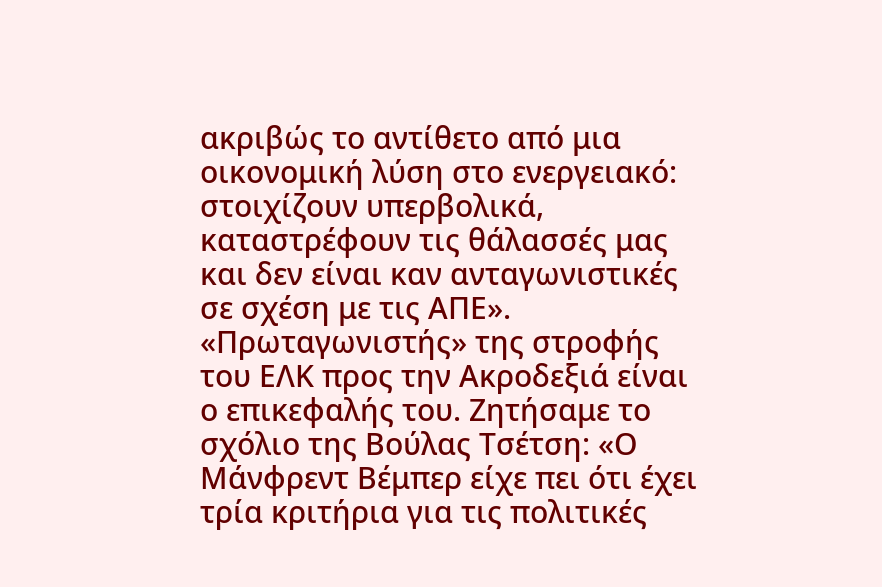ακριβώς το αντίθετο από μια οικονομική λύση στο ενεργειακό: στοιχίζουν υπερβολικά, καταστρέφουν τις θάλασσές μας και δεν είναι καν ανταγωνιστικές σε σχέση με τις ΑΠΕ».
«Πρωταγωνιστής» της στροφής του ΕΛΚ προς την Ακροδεξιά είναι ο επικεφαλής του. Ζητήσαμε το σχόλιο της Βούλας Τσέτση: «Ο Μάνφρεντ Βέμπερ είχε πει ότι έχει τρία κριτήρια για τις πολιτικές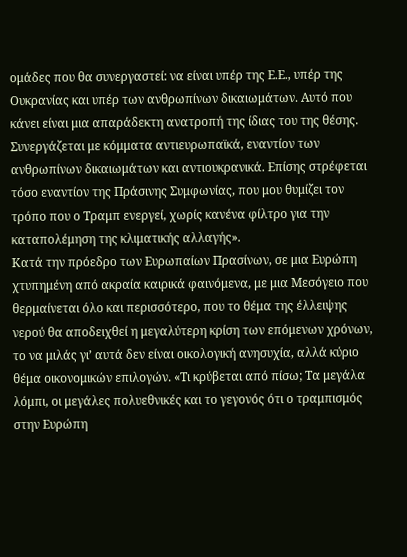ομάδες που θα συνεργαστεί: να είναι υπέρ της Ε.Ε., υπέρ της Ουκρανίας και υπέρ των ανθρωπίνων δικαιωμάτων. Αυτό που κάνει είναι μια απαράδεκτη ανατροπή της ίδιας του της θέσης. Συνεργάζεται με κόμματα αντιευρωπαϊκά, εναντίον των ανθρωπίνων δικαιωμάτων και αντιουκρανικά. Επίσης στρέφεται τόσο εναντίον της Πράσινης Συμφωνίας, που μου θυμίζει τον τρόπο που ο Τραμπ ενεργεί, χωρίς κανένα φίλτρο για την καταπολέμηση της κλιματικής αλλαγής».
Κατά την πρόεδρο των Ευρωπαίων Πρασίνων, σε μια Ευρώπη χτυπημένη από ακραία καιρικά φαινόμενα, με μια Μεσόγειο που θερμαίνεται όλο και περισσότερο, που το θέμα της έλλειψης νερού θα αποδειχθεί η μεγαλύτερη κρίση των επόμενων χρόνων, το να μιλάς γι’ αυτά δεν είναι οικολογική ανησυχία, αλλά κύριο θέμα οικονομικών επιλογών. «Τι κρύβεται από πίσω; Τα μεγάλα λόμπι, οι μεγάλες πολυεθνικές και το γεγονός ότι ο τραμπισμός στην Ευρώπη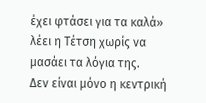έχει φτάσει για τα καλά» λέει η Τέτση χωρίς να μασάει τα λόγια της.
Δεν είναι μόνο η κεντρική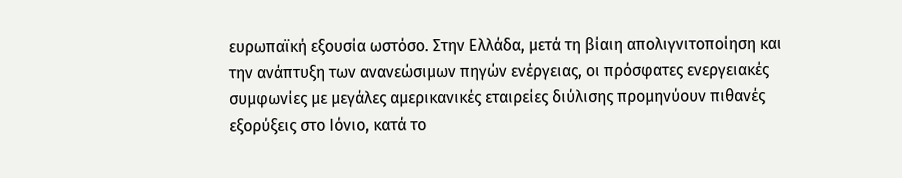ευρωπαϊκή εξουσία ωστόσο. Στην Ελλάδα, μετά τη βίαιη απολιγνιτοποίηση και την ανάπτυξη των ανανεώσιμων πηγών ενέργειας, οι πρόσφατες ενεργειακές συμφωνίες με μεγάλες αμερικανικές εταιρείες διύλισης προμηνύουν πιθανές εξορύξεις στο Ιόνιο, κατά το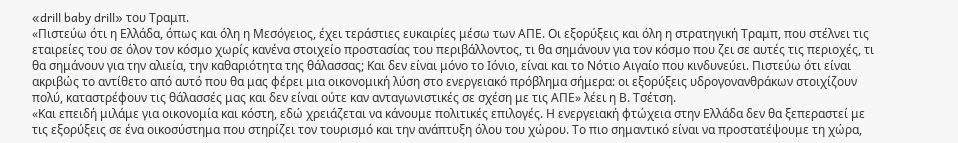«drill baby drill» του Τραμπ.
«Πιστεύω ότι η Ελλάδα, όπως και όλη η Μεσόγειος, έχει τεράστιες ευκαιρίες μέσω των ΑΠΕ. Οι εξορύξεις και όλη η στρατηγική Τραμπ, που στέλνει τις εταιρείες του σε όλον τον κόσμο χωρίς κανένα στοιχείο προστασίας του περιβάλλοντος, τι θα σημάνουν για τον κόσμο που ζει σε αυτές τις περιοχές, τι θα σημάνουν για την αλιεία, την καθαριότητα της θάλασσας; Και δεν είναι μόνο το Ιόνιο, είναι και το Νότιο Αιγαίο που κινδυνεύει. Πιστεύω ότι είναι ακριβώς το αντίθετο από αυτό που θα μας φέρει μια οικονομική λύση στο ενεργειακό πρόβλημα σήμερα: οι εξορύξεις υδρογονανθράκων στοιχίζουν πολύ, καταστρέφουν τις θάλασσές μας και δεν είναι ούτε καν ανταγωνιστικές σε σχέση με τις ΑΠΕ» λέει η Β. Τσέτση.
«Και επειδή μιλάμε για οικονομία και κόστη, εδώ χρειάζεται να κάνουμε πολιτικές επιλογές. Η ενεργειακή φτώχεια στην Ελλάδα δεν θα ξεπεραστεί με τις εξορύξεις σε ένα οικοσύστημα που στηρίζει τον τουρισμό και την ανάπτυξη όλου του χώρου. Το πιο σημαντικό είναι να προστατέψουμε τη χώρα,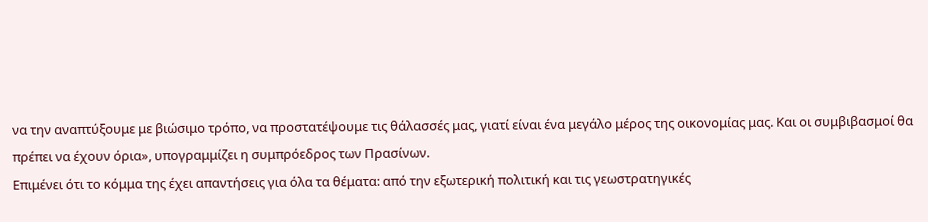να την αναπτύξουμε με βιώσιμο τρόπο, να προστατέψουμε τις θάλασσές μας, γιατί είναι ένα μεγάλο μέρος της οικονομίας μας. Και οι συμβιβασμοί θα πρέπει να έχουν όρια», υπογραμμίζει η συμπρόεδρος των Πρασίνων.
Επιμένει ότι το κόμμα της έχει απαντήσεις για όλα τα θέματα: από την εξωτερική πολιτική και τις γεωστρατηγικές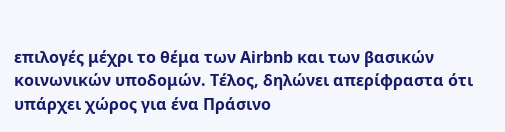επιλογές μέχρι το θέμα των Airbnb και των βασικών κοινωνικών υποδομών. Τέλος, δηλώνει απερίφραστα ότι υπάρχει χώρος για ένα Πράσινο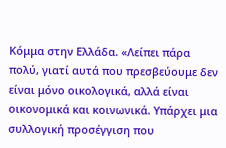Κόμμα στην Ελλάδα. «Λείπει πάρα πολύ, γιατί αυτά που πρεσβεύουμε δεν είναι μόνο οικολογικά, αλλά είναι οικονομικά και κοινωνικά. Υπάρχει μια συλλογική προσέγγιση που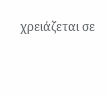χρειάζεται σε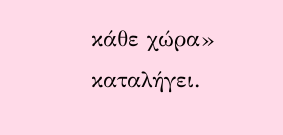κάθε χώρα» καταλήγει.